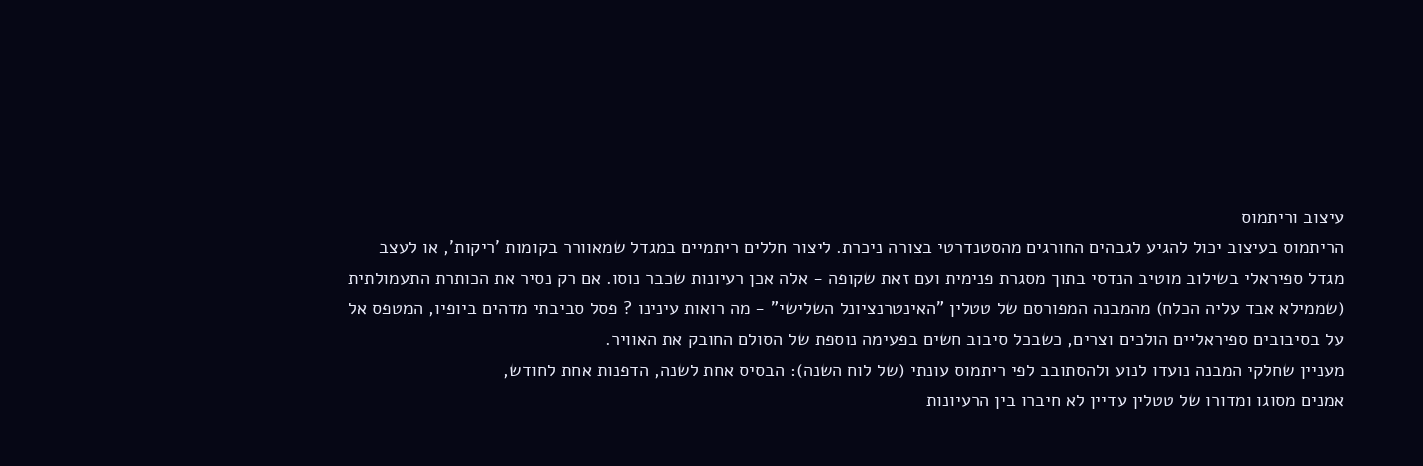עיצוב וריתמוס
הריתמוס בעיצוב יכול להגיע לגבהים החורגים מהסטנדרטי בצורה ניכרת. ליצור חללים ריתמיים במגדל שמאוורר בקומות 'ריקות', או לעצב מגדל ספיראלי בשילוב מוטיב הנדסי בתוך מסגרת פנימית ועם זאת שקופה - אלה אכן רעיונות שכבר נוסו. אם רק נסיר את הכותרת התעמולתית (שממילא אבד עליה הכלח) מהמבנה המפורסם של טטלין "האינטרנציונל השלישי" - מה רואות עינינו ? פסל סביבתי מדהים ביופיו, המטפס אל על בסיבובים ספיראליים הולכים וצרים, כשבכל סיבוב חשים בפעימה נוספת של הסולם החובק את האוויר.
מעניין שחלקי המבנה נועדו לנוע ולהסתובב לפי ריתמוס עונתי (של לוח השנה): הבסיס אחת לשנה, הדפנות אחת לחודש,
אמנים מסוגו ומדורו של טטלין עדיין לא חיברו בין הרעיונות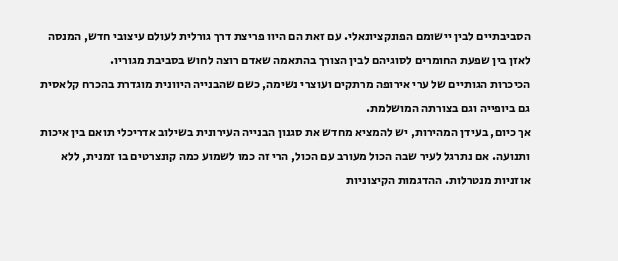הסביבתיים לבין יישומם הפונקציונאלי. עם זאת הם היוו פריצת דרך גורלית לעולם עיצובי חדש, המנסה לאזן בין שפעת החומרים לסוגיהם לבין הצורך בהתאמה שאדם רוצה לחוש בסביבת מגוריו.
הכיכרות הגותיים של ערי אירופה מרתקים ועוצרי נשימה, כשם שהבנייה היוונית מוגדרת בהכרח קלאסית גם ביופייה וגם בצורתה המושלמת.
אך כיום, בעידן המהירות, יש להמציא מחדש את סגנון הבנייה העירונית בשילוב אדריכלי תואם בין איכות ותנועה. אם נתרגל לעיר שבה הכול מעורב עם הכול, הרי זה כמו לשמוע כמה קונצרטים בו זמנית, ללא אוזניות מנטרלות. ההדגמות הקיצוניות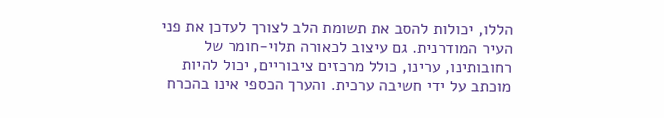הללו, יכולות להסב את תשומת הלב לצורך לעדכן את פני העיר המודרנית. גם עיצוב לכאורה תלוי-חומר של רחובותינו, ערינו, כולל מרכזים ציבוריים, יכול להיות מוכתב על ידי חשיבה ערכית. והערך הכספי אינו בהכרח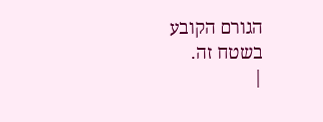הגורם הקובע בשטח זה.
|